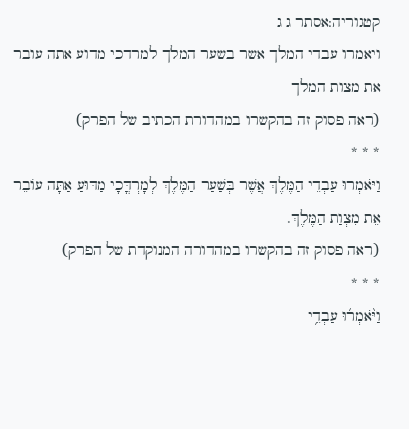קטגוריה:אסתר ג ג
ויאמרו עבדי המלך אשר בשער המלך למרדכי מדוע אתה עובר את מצות המלך
(ראה פסוק זה בהקשרו במהדורת הכתיב של הפרק)
* * *
וַיֹּאמְרוּ עַבְדֵי הַמֶּלֶךְ אֲשֶׁר בְּשַׁעַר הַמֶּלֶךְ לְמָרְדֳּכָי מַדּוּעַ אַתָּה עוֹבֵר אֵת מִצְוַת הַמֶּלֶךְ.
(ראה פסוק זה בהקשרו במהדורה המנוקדת של הפרק)
* * *
וַיֹּ֨אמְר֜וּ עַבְדֵ֥י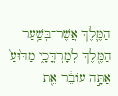הַמֶּ֛לֶךְ אֲשֶׁר־בְּשַׁ֥עַר הַמֶּ֖לֶךְ לְמָרְדֳּכָ֑י מַדּ֙וּעַ֙ אַתָּ֣ה עוֹבֵ֔ר אֵ֖ת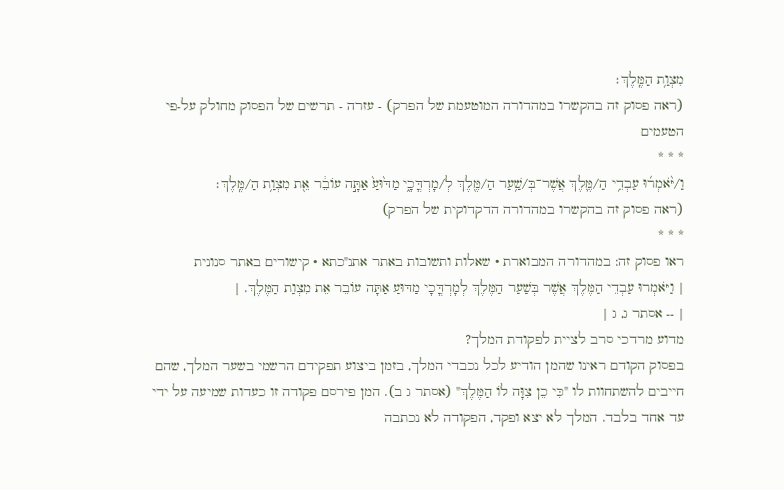מִצְוַ֥ת הַמֶּֽלֶךְ׃
(ראה פסוק זה בהקשרו במהדורה המוטעמת של הפרק) - עזרה - תרשים של הפסוק מחולק על-פי הטעמים
* * *
וַ/יֹּ֨אמְר֜וּ עַבְדֵ֥י הַ/מֶּ֛לֶךְ אֲשֶׁר־בְּ/שַׁ֥עַר הַ/מֶּ֖לֶךְ לְ/מָרְדֳּכָ֑י מַדּ֙וּעַ֙ אַתָּ֣ה עוֹבֵ֔ר אֵ֖ת מִצְוַ֥ת הַ/מֶּֽלֶךְ׃
(ראה פסוק זה בהקשרו במהדורה הדקדוקית של הפרק)
* * *
ראו פסוק זה: במהדורה המבוארת • שאלות ותשובות באתר אתנ"כתא • קישורים באתר סנונית
| וַיֹּאמְרוּ עַבְדֵי הַמֶּלֶךְ אֲשֶׁר בְּשַׁעַר הַמֶּלֶךְ לְמָרְדֳּכָי מַדּוּעַ אַתָּה עוֹבֵר אֵת מִצְוַת הַמֶּלֶךְ. |
| -- אסתר ג, ג |
מדוע מרדכי סרב לציית לפקודת המלך?
בפסוק הקודם ראינו שהמן הודיע לכל נכבדי המלך, בזמן ביצוע תפקידם הרשמי בשער המלך, שהם חייבים להשתחוות לו "כִּי כֵן צִוָּה לוֹ הַמֶּלֶךְ" (אסתר ג ב). המן פירסם פקודה זו כעדות שמיעה על ידי עד אחד בלבד. המלך לא יצא ופקד, הפקודה לא נכתבה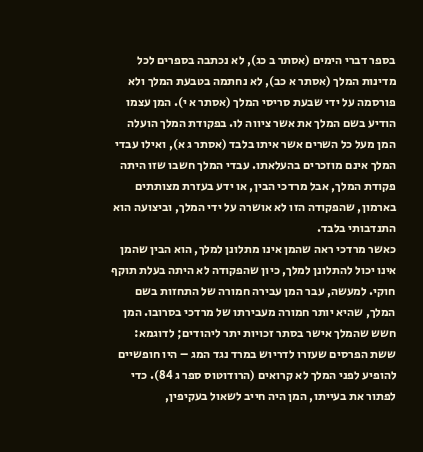בספר דברי הימים (אסתר ב כג), לא נכתבה בספרים לכל מדינות המלך (אסתר א כב), לא נחתמה בטבעת המלך ולא פורסמה על ידי שבעת סריסי המלך (אסתר א י). המן עצמו הודיע בשם המלך את אשר ציווה לו. בפקודת המלך הועלה המן מעל כל השרים אשר איתו בלבד (אסתר ג א), ואילו עבדי המלך אינם מוזכרים בהעלאתו. עבדי המלך חשבו שזו היתה פקודת המלך, אבל מרדכי הבין, או ידע בעזרת מצותתים בארמון, שהפקודה הזו לא אושרה על ידי המלך, וביצועה הוא התנדבותי בלבד.
כאשר מרדכי ראה שהמן אינו מתלונן למלך, הוא הבין שהמן אינו יכול להתלונן למלך, כיון שהפקודה לא היתה בעלת תוקף חוקי. למעשה, עבר המן עבירה חמורה של התחזות בשם המלך, שהיא יותר חמורה מעבירתו של מרדכי בסרובו. המן חשש שהמלך אישר בסתר זכויות יתר ליהודים; לדוגמא: ששת הפרסים שעזרו לדריוש במרד נגד המג – היו חופשיים להופיע לפני המלך לא קרואים (הרודוטוס ספר ג 84). כדי לפתור את בעייתו, המן היה חייב לשאול בעקיפין,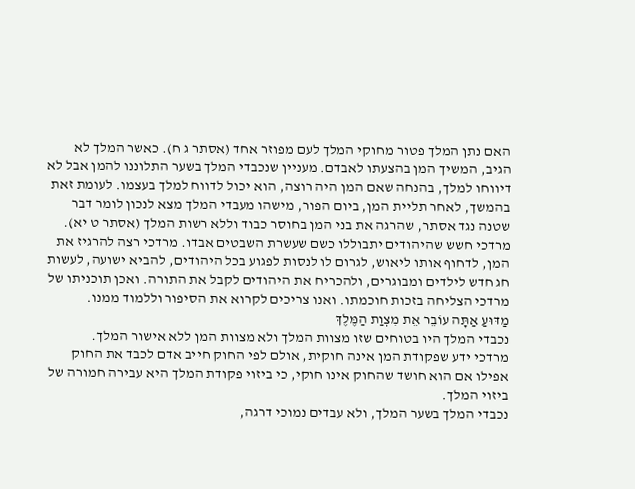האם נתן המלך פטור מחוקי המלך לעם מפוזר אחד (אסתר ג ח). כאשר המלך לא הגיב, המשיך המן בהצעתו לאבדם. מעניין שנכבדי המלך בשער התלוננו להמן אבל לא דיווחו למלך, בהנחה שאם המן היה רוצה, הוא יכול לדווח למלך בעצמו. לעומת זאת בהמשך, לאחר תליית המן, ביום הפור, מישהו מעבדי המלך מצא לנכון לומר דבר שטנה נגד אסתר, שהרגה את בני המן בחוסר כבוד וללא רשות המלך (אסתר ט יא).
מרדכי חשש שהיהודים יתבוללו כשם שעשרת השבטים אבדו. מרדכי רצה להרגיז את המן, לדחוף אותו ליאוש, לגרום לו לנסות לפגוע בכל היהודים, להביא ישועה, לעשות חג חדש לילדים ומבוגרים, ולהכריח את היהודים לקבל את התורה. ואכן תוכניתו של מרדכי הצליחה בזכות חוכמתו. ואנו צריכים לקרוא את הסיפור וללמוד ממנו.
מַדּוּעַ אַתָּה עוֹבֵר אֵת מִצְוַת הַמֶּלֶךְ
נכבדי המלך היו בטוחים שזו מצוות המלך ולא מצוות המן ללא אישור המלך.
מרדכי ידע שפקודת המן אינה חוקית, אולם לפי החוק חייב אדם לכבד את החוק אפילו אם הוא חושד שהחוק אינו חוקי, כי ביזוי פקודת המלך היא עבירה חמורה של ביזוי המלך.
נכבדי המלך בשער המלך, ולא עבדים נמוכי דרגה,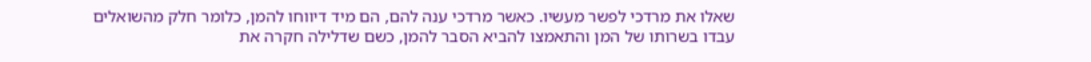שאלו את מרדכי לפשר מעשיו. כאשר מרדכי ענה להם, הם מיד דיווחו להמן, כלומר חלק מהשואלים עבדו בשרותו של המן והתאמצו להביא הסבר להמן, כשם שדלילה חקרה את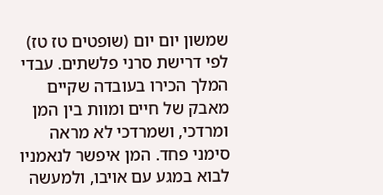שמשון יום יום (שופטים טז טז) לפי דרישת סרני פלשתים. עבדי המלך הכירו בעובדה שקיים מאבק של חיים ומוות בין המן ומרדכי, ושמרדכי לא מראה סימני פחד. המן איפשר לנאמניו לבוא במגע עם אויבו, ולמעשה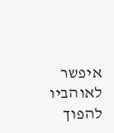איפשר לאוהביו להפוך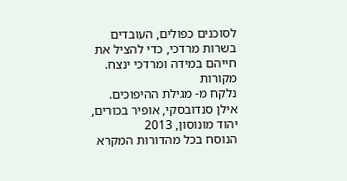לסוכנים כפולים, העובדים בשרות מרדכי, כדי להציל את חייהם במידה ומרדכי ינצח.
מקורות
נלקח מ- מגילת ההיפוכים. אילן סנדובסקי, אופיר בכורים, יהוד מונוסון, 2013
הנוסח בכל מהדורות המקרא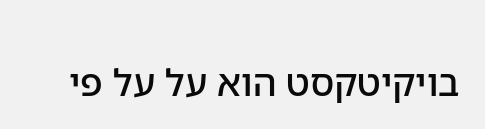בויקיטקסט הוא על על פי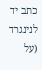כתב יד לנינגרד (על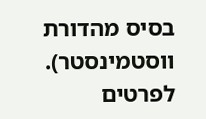בסיס מהדורת ווסטמינסטר). לפרטים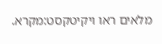מלאים ראו ויקיטקסט:מקרא.